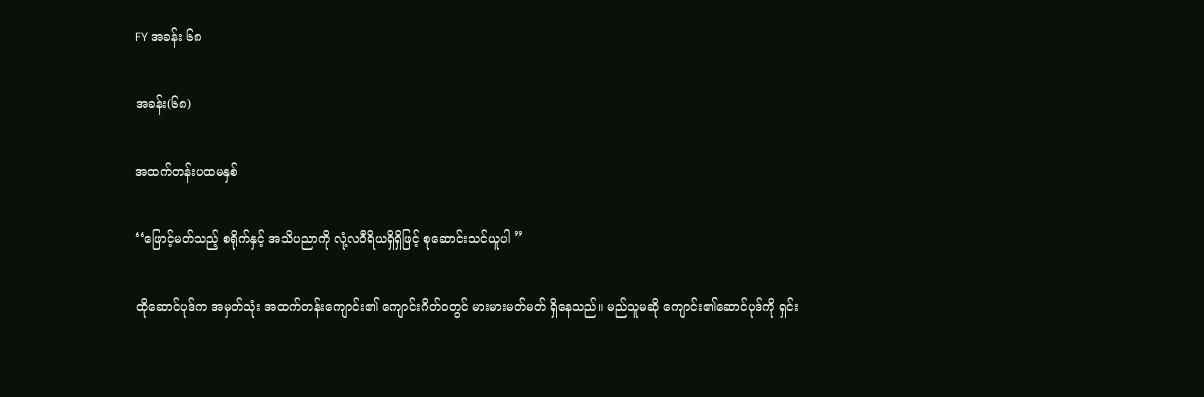FY အခန်း ၆၈

အခန်း(၆၈)

အထက်တန်းပထမနှစ်

‘‘ဖြောင့်မတ်သည့် စရိုက်နှင့် အသိပညာကို လုံ့လဝီရိယရှိရှိဖြင့် စုဆောင်းသင်ယူပါ ’’

ထိုဆောင်ပုဒ်က အမှတ်သုံး အထက်တန်းကျောင်း၏ ကျောင်းဂိတ်ဝတွင် မားမားမတ်မတ် ရှိနေသည်။ မည်သူမဆို ကျောင်း၏ဆောင်ပုဒ်ကို ရှင်း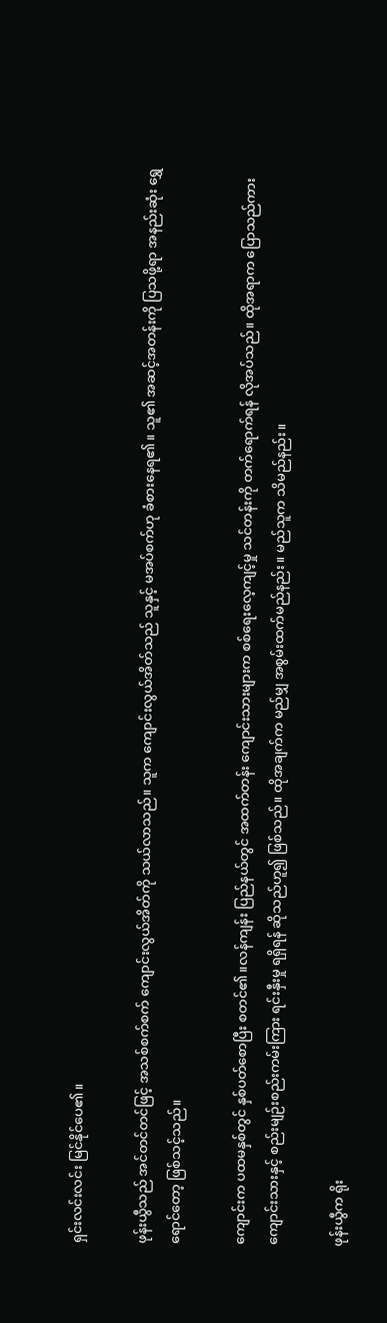ရှင်းလင်းလင်း မြင်နိုင်ပေ၏။

ဖုန်းယွီသည် အင်တင်တင်ဖြင့် အသစ်စက်စက် ကျောင်းလွယ်အိတ်ကို သယ်လာသည်။ သူက ကျောင်းလွယ်အိတ်သည် သူနှင့် မအပ်စက်ဟု ခံစားနေရ၏။ သူ၏ အဆင့်အတန်းကို ပြသဖို့ရာ အနည်းဆုံး ရွှေရောင်တော့ ဖြစ်သင့်သည်။

ကျောင်းက ပထမနှစ်တွင် နှစ်ပတ်စောပြီး စတင်၏။လန်ကျန်း ပြည်နယ်တွင် အထက်တန်း ကျောင်းသားများက စစ်ရေးလေ့ကျင့်မှု သင်တန်းကို တက်ရောက်ရန် လိုအပ်သည်။ ထိုအရာက ပြောသည်ကား ကျောင်းသားနှင့် စည်းမျဉ်းစည်းကမ်းကြား ရင်းနှီးမှု ရရှိရန် ဆိုသည်ဟူ၍ ဖြစ်သည်။ ထိုအချက်က မည်မျှ အစွမ်းထက်မည်နည်း။ မည်သူက သိမည်နည်း။

ဖုန်းယွီက ရိုး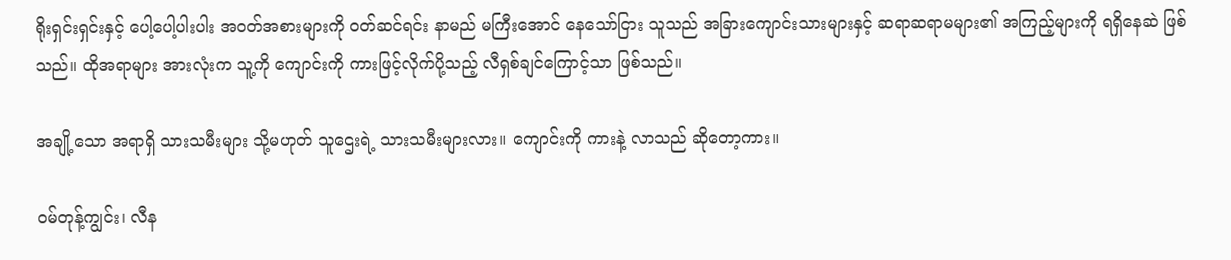ရိုးရှင်းရှင်းနှင့် ပေါ့ပေါ့ပါးပါး အဝတ်အစားများကို ဝတ်ဆင်ရင်း နာမည် မကြီးအောင် နေသော်ငြား သူသည် အခြားကျောင်းသားများနှင့် ဆရာဆရာမများ၏ အကြည့်များကို ရရှိနေဆဲ ဖြစ်သည်။ ထိုအရာများ အားလုံးက သူ့ကို ကျောင်းကို ကားဖြင့်လိုက်ပို့သည့် လီရှစ်ချင်ကြောင့်သာ ဖြစ်သည်။

အချို့သော အရာရှိ သားသမီးများ သို့မဟုတ် သူဌေးရဲ့ သားသမီးများလား။ ကျောင်းကို ကားနဲ့ လာသည် ဆိုတော့ကား။

ဝမ်တုန့်ကျွင်း၊ လီန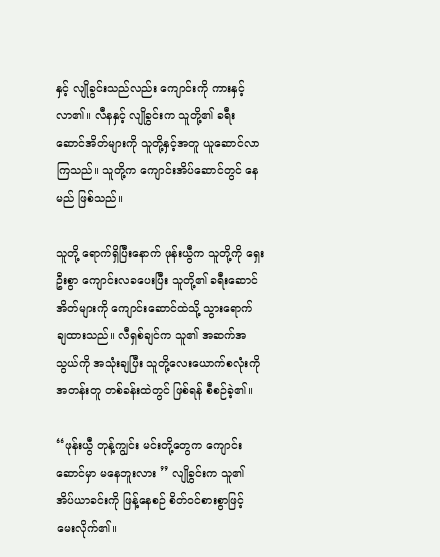နှင့် လျိုခွင်းသည်လည်း ကျောင်းကို ကားနှင့်လာ၏။ လီနနှင့် လျိုခွင်းက သူတို့၏ ခရီးဆောင်အိတ်များကို သူတို့နှင့်အတူ ယူဆောင်လာကြသည်။ သူတို့က ကျောင်းအိပ်ဆောင်တွင် နေမည် ဖြစ်သည်။

သူတို့ ရောက်ရှိပြီးနောက် ဖုန်းယွီက သူတို့ကို ရှေးဦးစွာ ကျောင်းလခပေးပြီး သူတို့၏ ခရီးဆောင်အိတ်များကို ကျောင်းဆောင်ထဲသို့ သွားရောက် ချထားသည်။ လီရှစ်ချင်က သူ၏ အဆက်အသွယ်ကို အသုံးချပြီး သူတို့လေးယောက်စလုံးကို အတန်းတူ တစ်ခန်းထဲတွင် ဖြစ်ရန် စီစဉ်ခဲ့၏။

‘‘ဖုန်းယွီ တုန့်ကျွင်း မင်းတို့တွေက ကျောင်းဆောင်မှာ မနေဘူးလား ’’ လျိုခွင်းက သူ၏ အိပ်ယာခင်းကို ဖြန့်နေစဉ် စိတ်ဝင်စားစွာဖြင့် မေးလိုက်၏။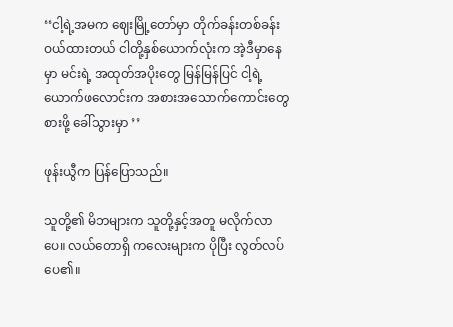‘‘ငါ့ရဲ့အမက ဈေးမြို့တော်မှာ တိုက်ခန်းတစ်ခန်း ဝယ်ထားတယ် ငါတို့နှစ်ယောက်လုံးက အဲ့ဒီမှာနေမှာ မင်းရဲ့ အထုတ်အပိုးတွေ မြန်မြန်ပြင် ငါ့ရဲ့ ယောက်ဖလောင်းက အစားအသောက်ကောင်းတွေ စားဖို့ ခေါ်သွားမှာ ’’

ဖုန်းယွီက ပြန်ပြောသည်။

သူတို့၏ မိဘများက သူတို့နှင့်အတူ မလိုက်လာပေ။ လယ်တောရှိ ကလေးများက ပိုပြီး လွတ်လပ်ပေ၏။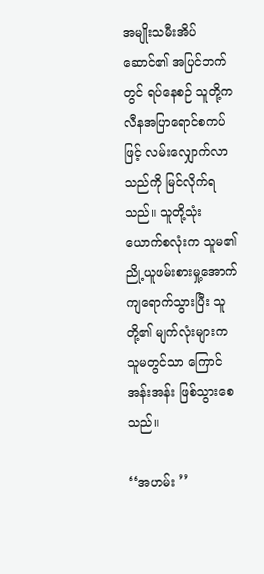အမျိုးသမီးအိပ်ဆောင်၏ အပြင်ဘက်တွင် ရပ်နေစဉ် သူတို့က လီနအပြာရောင်စကပ်ဖြင့် လမ်းလျှောက်လာသည်ကို မြင်လိုက်ရသည်။ သူတို့သုံးယောက်စလုံးက သူမ၏ ညို့ယူဖမ်းစားမှု့အောက် ကျရောက်သွားပြီး သူတို့၏ မျက်လုံးများက သူမတွင်သာ ကြောင်အန်းအန်း ဖြစ်သွားစေသည်။

‘‘အဟမ်း ’’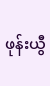ဖုန်းယွီ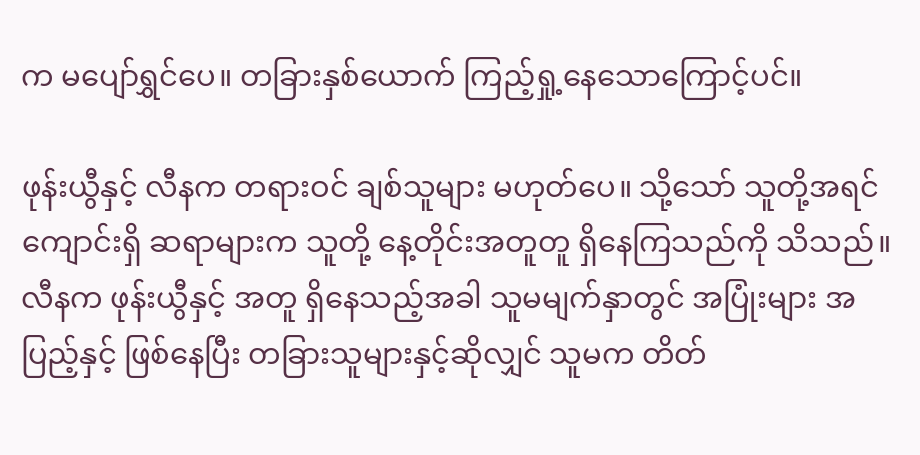က မပျော်ရွှင်ပေ။ တခြားနှစ်ယောက် ကြည့်ရှု့နေသောကြောင့်ပင်။

ဖုန်းယွီနှင့် လီနက တရားဝင် ချစ်သူများ မဟုတ်ပေ။ သို့သော် သူတို့အရင်ကျောင်းရှိ ဆရာများက သူတို့ နေ့တိုင်းအတူတူ ရှိနေကြသည်ကို သိသည်။ လီနက ဖုန်းယွီနှင့် အတူ ရှိနေသည့်အခါ သူမမျက်နှာတွင် အပြုံးများ အပြည့်နှင့် ဖြစ်နေပြီး တခြားသူများနှင့်ဆိုလျှင် သူမက တိတ်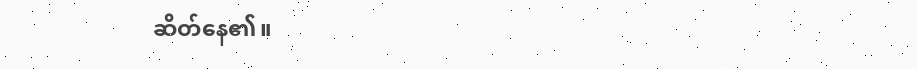ဆိတ်နေ၏။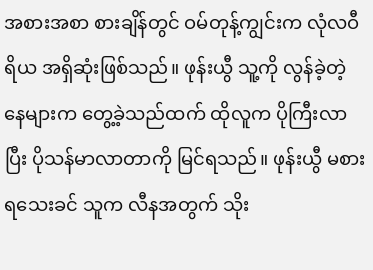အစားအစာ စားချိန်တွင် ဝမ်တုန့်ကျွင်းက လုံလဝီရိယ အရှိဆုံးဖြစ်သည်။ ဖုန်းယွီ သူ့ကို လွန်ခဲ့တဲ့ နေများက တွေ့ခဲ့သည်ထက် ထိုလူက ပိုကြီးလာပြီး ပိုသန်မာလာတာကို မြင်ရသည်။ ဖုန်းယွီ မစားရသေးခင် သူက လီနအတွက် သိုး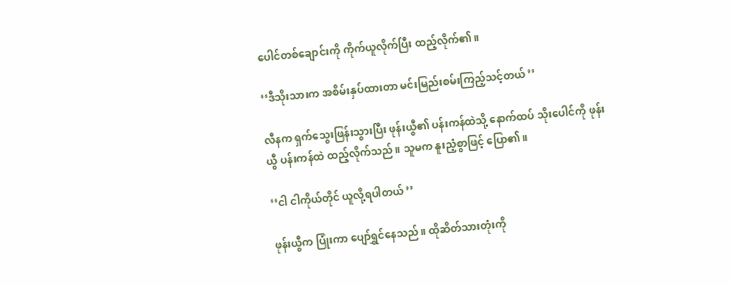ပေါင်တစ်ချောင်းကို ကိုက်ယူလိုက်ပြီး ထည့်လိုက်၏။

‘‘ဒီသိုးသားက အစိမ်းနှပ်ထားတာ မင်းမြည်းစမ်းကြည့်သင့်တယ် ’’

လီနက ရှက်သွေးဖြန်းသွားပြီး ဖုန်းယွီ၏ ပန်းကန်ထဲသို့ နောက်ထပ် သိုးပေါင်ကို ဖုန်းယွီ ပန်းကန်ထဲ ထည့်လိုက်သည်။ သူမက နူးညံ့စွာဖြင့် ပြော၏။

‘‘ငါ ငါကိုယ်တိုင် ယူလို့ရပါတယ် ’’

ဖုန်းယွီက ပြုံးကာ ပျော်ရွှင်နေသည်။ ထိုဆိတ်သားတုံးကို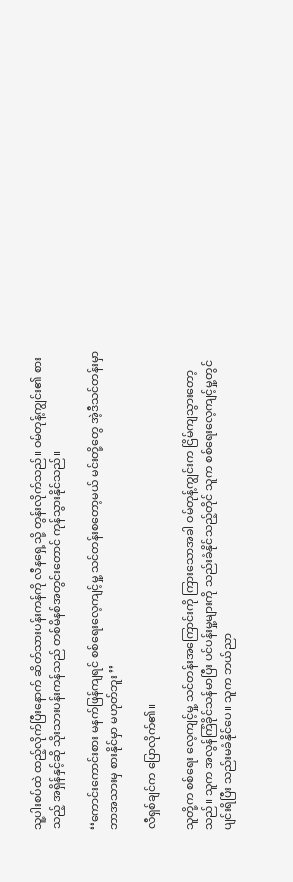သူ့ပါးစပ်ထဲ ထည့်လိုက်ပြီးနောက် ဆိတ်သားပန်းကန်ကို လီနရှေ့သို့ တွန်းလိုက်သည်။ ဝမ်တုန့်ကျွင်း၏ စားသည့် အရှိန်နှင့်ဆို သိုးသားပန်းကန်သည် တစ်မိနစ်အတွင်းတောင် ကုန်သွားနိုင်သည်။

‘‘ကောင်းကောင်းစား မနက်ဖြန်ကျရင် စစ်ရေးလေ့ကျင့်မှု့ သင်တန်းစတော့မယ် မင်းတို့တွေ အဲ့ဒီသင်တန်းမှာ ဘာအသားမှ စားနိုင်မှာ မဟုတ်ဘူး ’’

လီရှစ်ချင်က ပြောလိုက်၏။

သူတို့က စစ်ရေး လေ့ကျင့်မှု့ သင်တန်းအကြောင်းကို ကြားသောအခါ ဝမ်တုန့်ကျွင်းက ငြိမ်ကျသွားတော့သည်။ သူက အလွန်ကြံခိုင်သန်မာပြီး ပင်ပန်းမှု့များကို သည်းခံနိုင်သည့်တိုင် သူက စစ်ရေးလေ့ကျင့်မှု့တွင် ပျင်းရိပြီး သည်းမခံနိုင်ပေ။ သူက ဘယ်ညာ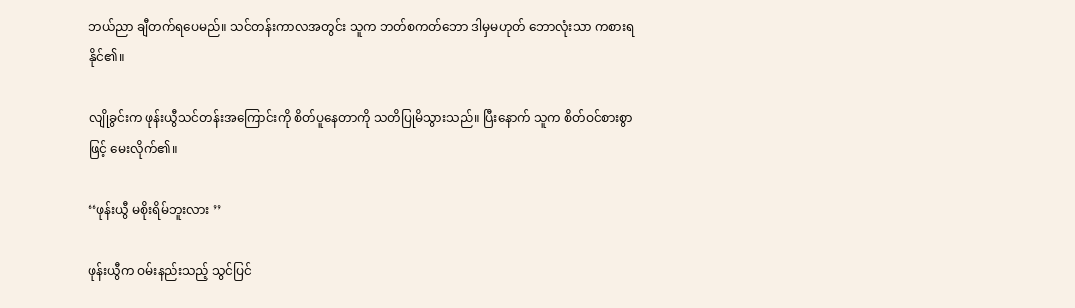ဘယ်ညာ ချီတက်ရပေမည်။ သင်တန်းကာလအတွင်း သူက ဘတ်စကတ်ဘော ဒါမှမဟုတ် ဘောလုံးသာ ကစားရနိုင်၏။

လျိုခွင်းက ဖုန်းယွီသင်တန်းအကြောင်းကို စိတ်ပူနေတာကို သတိပြုမိသွားသည်။ ပြီးနောက် သူက စိတ်ဝင်စားစွာဖြင့် မေးလိုက်၏။

‘‘ဖုန်းယွီ မစိုးရိမ်ဘူးလား ’’

ဖုန်းယွီက ဝမ်းနည်းသည့် သွင်ပြင်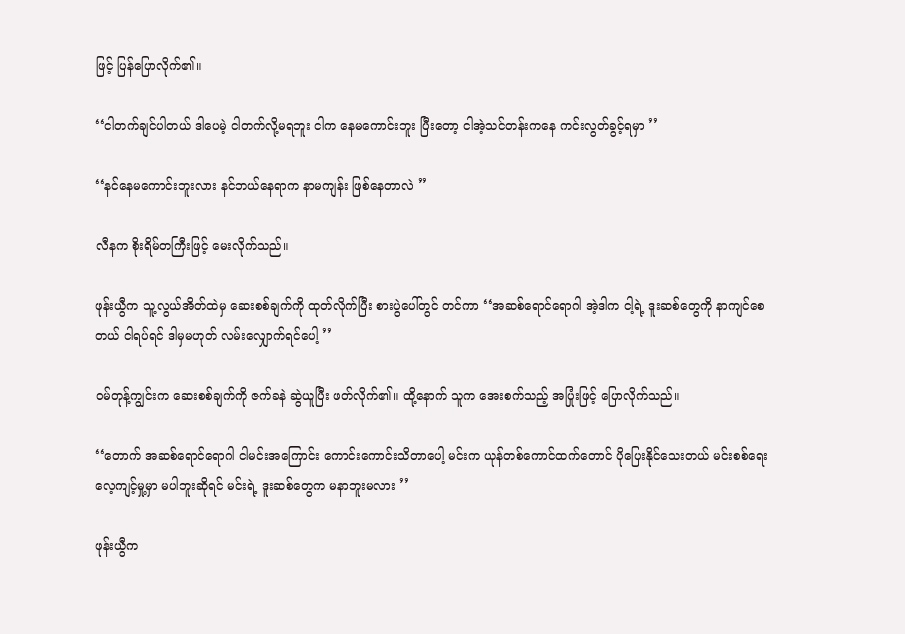ဖြင့် ပြန်ပြောလိုက်၏။

‘‘ငါတက်ချင်ပါတယ် ဒါပေမဲ့ ငါတက်လို့မရဘူး ငါက နေမကောင်းဘူး ပြီးတော့ ငါအဲ့သင်တန်းကနေ ကင်းလွတ်ခွင့်ရမှာ ’’

‘‘နင်နေမကောင်းဘူးလား နင်ဘယ်နေရာက နာမကျန်း ဖြစ်နေတာလဲ ’’

လီနက စိုးရိမ်တကြီးဖြင့် မေးလိုက်သည်။

ဖုန်းယွီက သူ့လွယ်အိတ်ထဲမှ ဆေးစစ်ချက်ကို ထုတ်လိုက်ပြီး စားပွဲပေါ်တွင် တင်ကာ ‘‘အဆစ်ရောင်ရောဂါ အဲ့ဒါက ငါ့ရဲ့ ဒူးဆစ်တွေကို နာကျင်စေတယ် ငါရပ်ရင် ဒါမှမဟုတ် လမ်းလျှောက်ရင်ပေါ့ ’’

ဝမ်တုန့်ကျွင်းက ဆေးစစ်ချက်ကို ဇက်ခနဲ ဆွဲယူပြီး ဖတ်လိုက်၏။ ထို့နောက် သူက အေးစက်သည့် အပြုံးဖြင့် ပြောလိုက်သည်။

‘‘တောက် အဆစ်ရောင်ရောဂါ ငါမင်းအကြောင်း ကောင်းကောင်းသိတာပေါ့ မင်းက ယုန်တစ်ကောင်ထက်တောင် ပိုပြေးနိုင်သေးတယ် မင်းစစ်ရေးလေ့ကျင့်မှု့မှာ မပါဘူးဆိုရင် မင်းရဲ့ ဒူးဆစ်တွေက မနာဘူးမလား ’’

ဖုန်းယွီက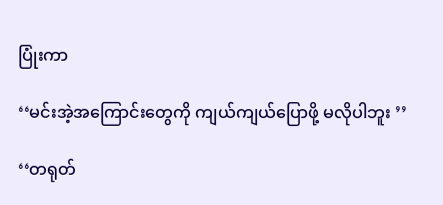ပြုံးကာ

‘‘မင်းအဲ့အကြောင်းတွေကို ကျယ်ကျယ်ပြောဖို့ မလိုပါဘူး ’’

‘‘တရုတ်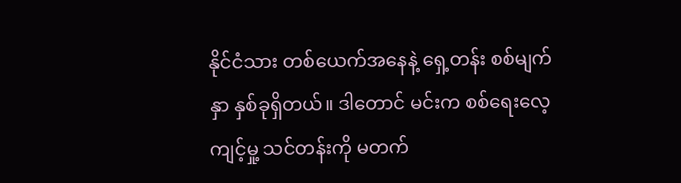နိုင်ငံသား တစ်ယေက်အနေနဲ့ ရှေ့တန်း စစ်မျက်နှာ နှစ်ခုရှိတယ်။ ဒါတောင် မင်းက စစ်ရေးလေ့ကျင့်မှု့ သင်တန်းကို မတက်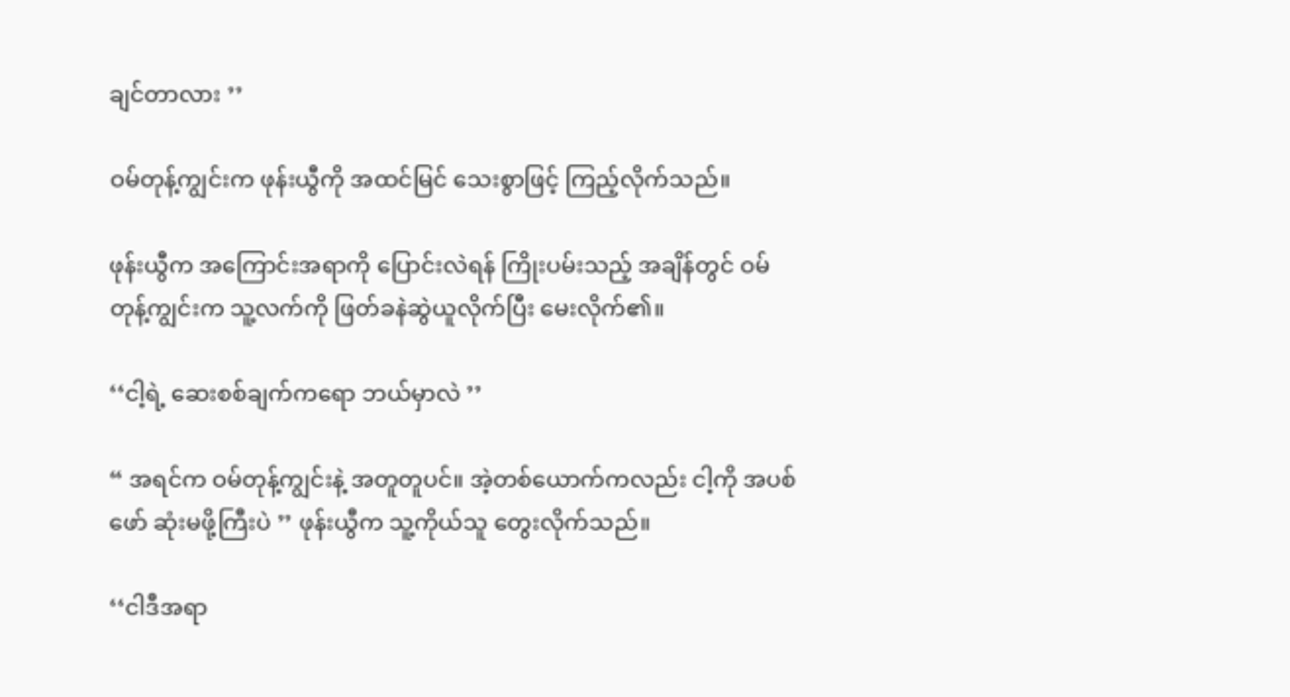ချင်တာလား ’’

ဝမ်တုန့်ကျွင်းက ဖုန်းယွီကို အထင်မြင် သေးစွာဖြင့် ကြည့်လိုက်သည်။

ဖုန်းယွီက အကြောင်းအရာကို ပြောင်းလဲရန် ကြိုးပမ်းသည့် အချိန်တွင် ဝမ်တုန့်ကျွင်းက သူ့လက်ကို ဖြတ်ခနဲဆွဲယူလိုက်ပြီး မေးလိုက်၏။

‘‘ငါ့ရဲ့ ဆေးစစ်ချက်ကရော ဘယ်မှာလဲ ’’

“ အရင်က ဝမ်တုန့်ကျွင်းနဲ့ အတူတူပင်။ အဲ့တစ်ယောက်ကလည်း ငါ့ကို အပစ်ဖော် ဆုံးမဖို့ကြီးပဲ ’’ ဖုန်းယွီက သူ့ကိုယ်သူ တွေးလိုက်သည်။

‘‘ငါဒီအရာ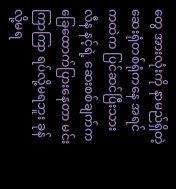တွေ အားလုံးကို နာမည်ရှိတဲ့ ဆေးရုံတစ်ရုံကနေ အရင်ကထဲက ပြင်ဆင်ပြီးသား လီန နင့်ရဲ့ ဆေးစစ်ချက်က ခြေထောက်ပြားနေတာ မင်းကြာကြာ ရပ်လို့မရဘူး ခုန်လို့မရ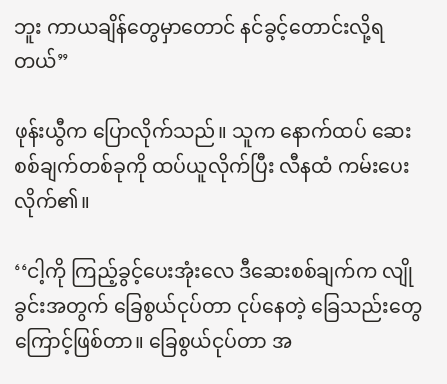ဘူး ကာယချိန်တွေမှာတောင် နင်ခွင့်တောင်းလို့ရတယ်”

ဖုန်းယွီက ပြောလိုက်သည်။ သူက နောက်ထပ် ဆေးစစ်ချက်တစ်ခုကို ထပ်ယူလိုက်ပြီး လီနထံ ကမ်းပေးလိုက်၏။

‘‘ငါ့ကို ကြည့်ခွင့်ပေးအုံးလေ ဒီဆေးစစ်ချက်က လျိုခွင်းအတွက် ခြေစွယ်ငုပ်တာ ငုပ်နေတဲ့ ခြေသည်းတွေကြောင့်ဖြစ်တာ။ ခြေစွယ်ငုပ်တာ အ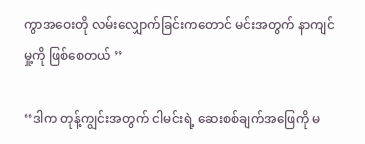ကွာအဝေးတို လမ်းလျှောက်ခြင်းကတောင် မင်းအတွက် နာကျင်မှု့ကို ဖြစ်စေတယ် ’’

‘‘ဒါက တုန့်ကျွင်းအတွက် ငါမင်းရဲ့ ဆေးစစ်ချက်အဖြေကို မ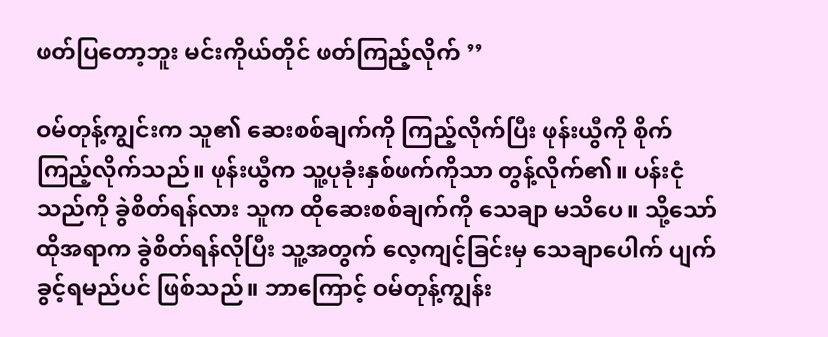ဖတ်ပြတော့ဘူး မင်းကိုယ်တိုင် ဖတ်ကြည့်လိုက် ’’

ဝမ်တုန့်ကျွင်းက သူ၏ ဆေးစစ်ချက်ကို ကြည့်လိုက်ပြီး ဖုန်းယွီကို စိုက်ကြည့်လိုက်သည်။ ဖုန်းယွီက သူ့ပုခုံးနှစ်ဖက်ကိုသာ တွန့်လိုက်၏။ ပန်းငုံသည်ကို ခွဲစိတ်ရန်လား သူက ထိုဆေးစစ်ချက်ကို သေချာ မသိပေ။ သို့သော် ထိုအရာက ခွဲစိတ်ရန်လိုပြီး သူ့အတွက် လေ့ကျင့်ခြင်းမှ သေချာပေါက် ပျက်ခွင့်ရမည်ပင် ဖြစ်သည်။ ဘာကြောင့် ဝမ်တုန့်ကျွန်း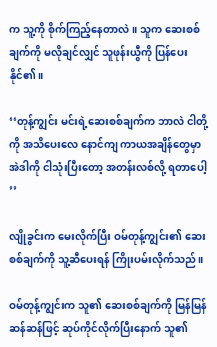က သူ့ကို စိုက်ကြည့်နေတာလဲ။ သူက ဆေးစစ်ချက်ကို မလိုချင်လျှင် သူဖုန်းယွီကို ပြန်ပေးနိုင်၏။

‘‘တုန့်ကျွင်း မင်းရဲ့ဆေးစစ်ချက်က ဘာလဲ ငါတို့ကို အသိပေးလေ နောင်ကျ ကာယအချိန်တွေမှာ အဲဒါကို ငါသုံးပြီးတော့ အတန်းလစ်လို့ ရတာပေါ့ ’’

လျိုခွင်းက မေးလိုက်ပြီး ဝမ်တုန့်ကျွင်း၏ ဆေးစစ်ချက်ကို သူ့ဆီပေးရန် ကြိုးပမ်းလိုက်သည်။

ဝမ်တုန့်ကျွင်းက သူ၏ ဆေးစစ်ချက်ကို မြန်မြန်ဆန်ဆန်ဖြင့် ဆုပ်ကိုင်လိုက်ပြီးနောက် သူ၏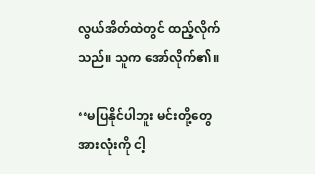လွယ်အိတ်ထဲတွင် ထည့်လိုက်သည်။ သူက အော်လိုက်၏။

‘‘မပြနိုင်ပါဘူး မင်းတို့တွေ အားလုံးကို ငါ့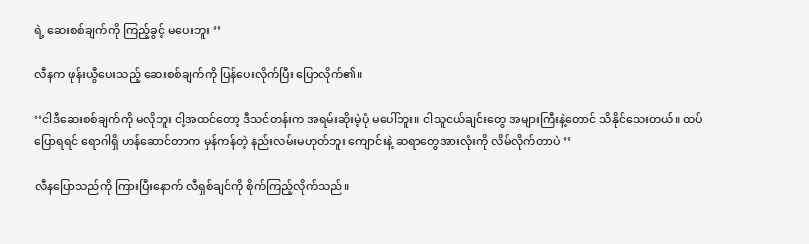ရဲ့ ဆေးစစ်ချက်ကို ကြည့်ခွင့် မပေးဘူး ’’

လီနက ဖုန်းယွီပေးသည့် ဆေးစစ်ချက်ကို ပြန်ပေးလိုက်ပြီး ပြောလိုက်၏။

‘‘ငါဒီဆေးစစ်ချက်ကို မလိုဘူး ငါ့အထင်တော့ ဒီသင်တန်းက အရမ်းဆိုးမဲ့ပုံ မပေါ်ဘူး။ ငါသူငယ်ချင်းတွေ အများကြီးနဲ့တောင် သိနိုင်သေးတယ်။ ထပ်ပြောရရင် ရောဂါရှိ ဟန်ဆောင်တာက မှန်ကန်တဲ့ နည်းလမ်းမဟုတ်ဘူး ကျောင်းနဲ့ ဆရာတွေအားလုံးကို လိမ်လိုက်တာပဲ ’’

လီနပြောသည်ကို ကြားပြီးနောက် လီရှစ်ချင်ကို စိုက်ကြည့်လိုက်သည်။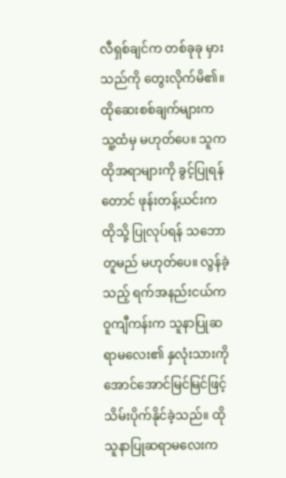လီရှစ်ချင်က တစ်ခုခု မှားသည်ကို တွေးလိုက်မိ၏။ ထိုဆေးစစ်ချက်များက သူ့ထံမှ မဟုတ်ပေ။ သူက ထိုအရာများကို ခွင့်ပြုရန်တောင် ဖုန်းတန့်ယင်းက ထိုသို့ ပြုလုပ်ရန် သဘောတူမည် မဟုတ်ပေ။ လွန်ခဲ့သည့် ရက်အနည်းငယ်က ဝူကျီကန်းက သူနာပြုဆရာမလေး၏ နှလုံးသားကို အောင်အောင်မြင်မြင်ဖြင့် သိမ်းပိုက်နိုင်ခဲ့သည်။ ထိုသူနာပြုဆရာမလေးက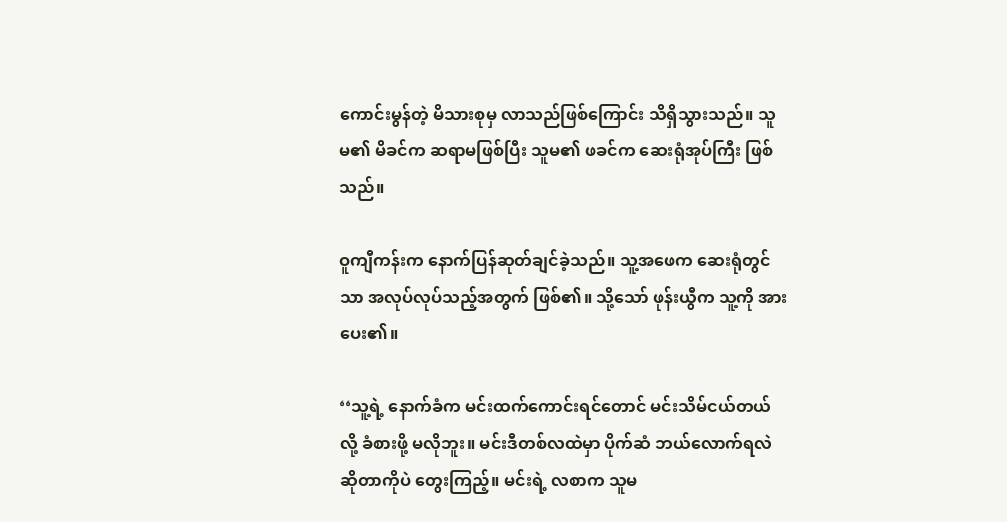ကောင်းမွန်တဲ့ မိသားစုမှ လာသည်ဖြစ်ကြောင်း သိရှိသွားသည်။ သူမ၏ မိခင်က ဆရာမဖြစ်ပြီး သူမ၏ ဖခင်က ဆေးရုံအုပ်ကြီး ဖြစ်သည်။

ဝူကျီကန်းက နောက်ပြန်ဆုတ်ချင်ခဲ့သည်။ သူ့အဖေက ဆေးရုံတွင်သာ အလုပ်လုပ်သည့်အတွက် ဖြစ်၏။ သို့သော် ဖုန်းယွီက သူ့ကို အားပေး၏။

‘‘သူ့ရဲ့ နောက်ခံက မင်းထက်ကောင်းရင်တောင် မင်းသိမ်ငယ်တယ်လို့ ခံစားဖို့ မလိုဘူး။ မင်းဒီတစ်လထဲမှာ ပိုက်ဆံ ဘယ်လောက်ရလဲဆိုတာကိုပဲ တွေးကြည့်။ မင်းရဲ့ လစာက သူမ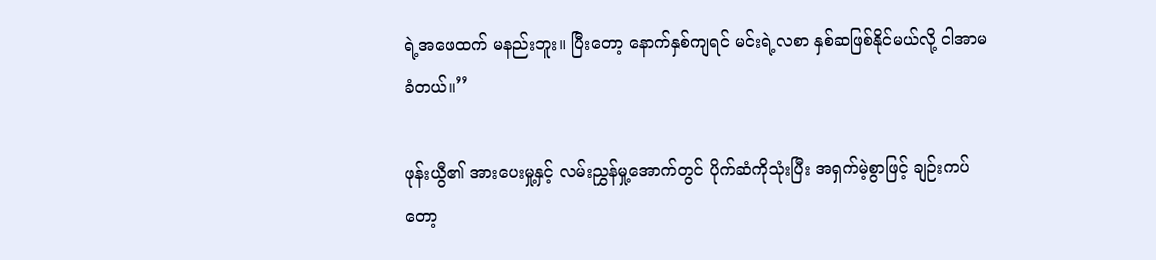ရဲ့အဖေထက် မနည်းဘူး။ ပြီးတော့ နောက်နှစ်ကျရင် မင်းရဲ့လစာ နှစ်ဆဖြစ်နိုင်မယ်လို့ ငါအာမခံတယ်။’’

ဖုန်းယွီ၏ အားပေးမှု့နှင့် လမ်းညွှန်မှု့အောက်တွင် ပိုက်ဆံကိုသုံးပြီး အရှက်မဲ့စွာဖြင့် ချဉ်းကပ်တော့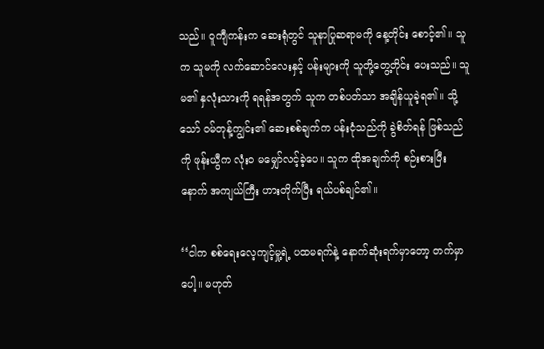သည်။ ဝူကျီကန်းက ဆေးရုံတွင် သူနာပြုဆရာမကို နေ့တိုင်း စောင့်၏။ သူက သူမကို လက်ဆောင်လေးနှင့် ပန်းများကို သူတို့တွေ့တိုင်း ပေးသည်။ သူမ၏ နှလုံးသားကို ရရန်အတွက် သူက တစ်ပတ်သာ အချိန်ယူခဲ့ရ၏။ သို့သော် ဝမ်တုန့်ကျွင်း၏ ဆေးစစ်ချက်က ပန်းငုံသည်ကို ခွဲစိတ်ရန် ဖြစ်သည်ကို ဖုန်းယွီက လုံးဝ မမျှော်လင့်ခဲ့ပေ။ သူက ထိုအချက်ကို စဉ်းစားပြီးနောက် အကျယ်ကြီး ဟားတိုက်ပြီး ရယ်ပစ်ချင်၏။

‘‘ငါက စစ်ရေးလေ့ကျင့်မှု့ရဲ့ ပထမရက်နဲ့ နောက်ဆုံးရက်မှာတော့ တက်မှာပေါ့။ မဟုတ်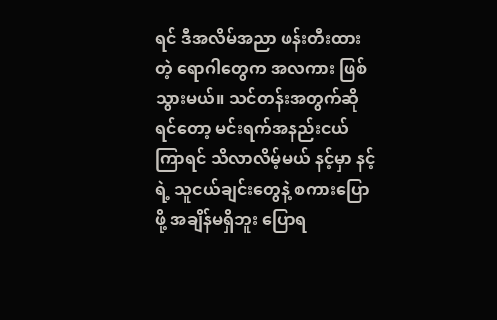ရင် ဒီအလိမ်အညာ ဖန်းတီးထားတဲ့ ရောဂါတွေက အလကား ဖြစ်သွားမယ်။ သင်တန်းအတွက်ဆိုရင်တော့ မင်းရက်အနည်းငယ် ကြာရင် သိလာလိမ့်မယ် နင့်မှာ နင့်ရဲ့ သူငယ်ချင်းတွေနဲ့ စကားပြောဖို့ အချိန်မရှိဘူး ပြောရ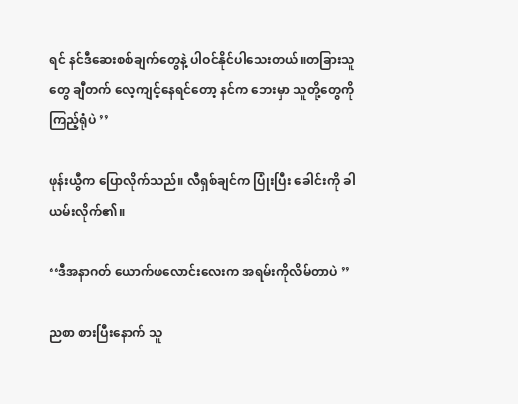ရင် နင်ဒီဆေးစစ်ချက်တွေနဲ့ ပါဝင်နိုင်ပါသေးတယ်။တခြားသူတွေ ချီတက် လေ့ကျင့်နေရင်တော့ နင်က ဘေးမှာ သူတို့တွေကို ကြည့်ရုံပဲ ’’

ဖုန်းယွီက ပြောလိုက်သည်။ လီရှစ်ချင်က ပြုံးပြီး ခေါင်းကို ခါယမ်းလိုက်၏။

‘‘ဒီအနာဂတ် ယောက်ဖလောင်းလေးက အရမ်းကိုလိမ်တာပဲ ’’

ညစာ စားပြီးနောက် သူ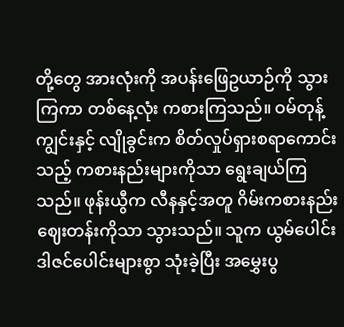တို့တွေ အားလုံးကို အပန်းဖြေဥယာဉ်ကို သွားကြကာ တစ်နေ့လုံး ကစားကြသည်။ ဝမ်တုန့်ကျွင်းနှင့် လျိုခွင်းက စိတ်လှုပ်ရှားစရာကောင်းသည့် ကစားနည်းများကိုသာ ရွေးချယ်ကြသည်။ ဖုန်းယွီက လီနနှင့်အတူ ဂိမ်းကစားနည်း ဈေးတန်းကိုသာ သွားသည်။ သူက ယွမ်ပေါင်း ဒါဇင်ပေါင်းများစွာ သုံးခဲ့ပြီး အမွှေးပွ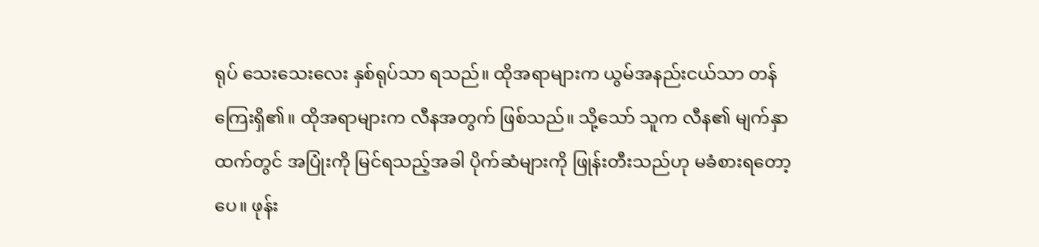ရုပ် သေးသေးလေး နှစ်ရုပ်သာ ရသည်။ ထိုအရာများက ယွမ်အနည်းငယ်သာ တန်ကြေးရှိ၏။ ထိုအရာများက လီနအတွက် ဖြစ်သည်။ သို့သော် သူက လီန၏ မျက်နှာထက်တွင် အပြုံးကို မြင်ရသည့်အခါ ပိုက်ဆံများကို ဖြုန်းတီးသည်ဟု မခံစားရတော့ပေ။ ဖုန်း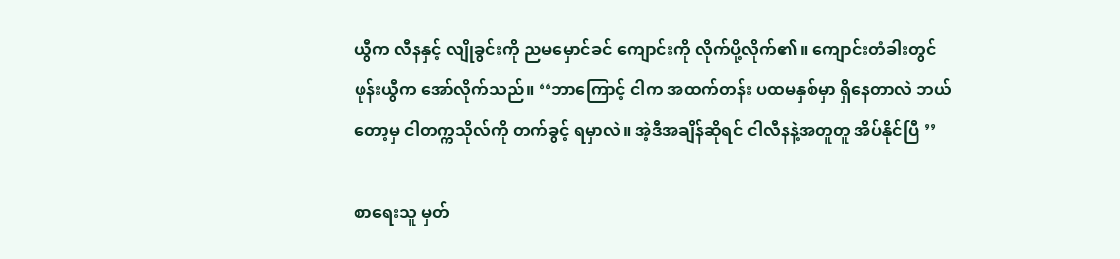ယွီက လီနနှင့် လျိုခွင်းကို ညမမှောင်ခင် ကျောင်းကို လိုက်ပို့လိုက်၏။ ကျောင်းတံခါးတွင် ဖုန်းယွီက အော်လိုက်သည်။ ‘‘ဘာကြောင့် ငါက အထက်တန်း ပထမနှစ်မှာ ရှိနေတာလဲ ဘယ်တော့မှ ငါတက္ကသိုလ်ကို တက်ခွင့် ရမှာလဲ။ အဲ့ဒီအချိန်ဆိုရင် ငါလီနနဲ့အတူတူ အိပ်နိုင်ပြီ ’’

စာရေးသူ မှတ်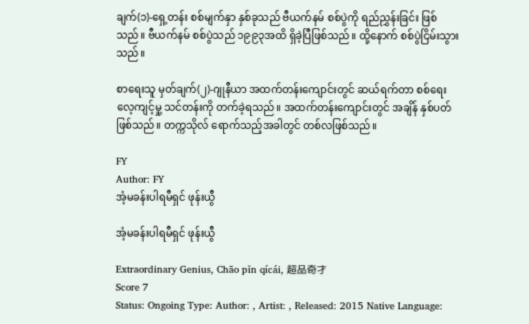ချက်(၁)-ရှေ့တန်း စစ်မျက်နှာ နှစ်ခုသည် ဗီယက်နမ် စစ်ပွဲကို ရည်ညွှန်းခြင်း ဖြစ်သည်။ ဗီယက်နမ် စစ်ပွဲသည် ၁၉၉၃အထိ ရှိခဲ့ပြီဖြစ်သည်။ ထို့နောက် စစ်ပွဲငြိမ်းသွားသည်။

စာရေးသူ မှတ်ချက်(၂)-ဂျုနီယာ အထက်တန်းကျောင်းတွင် ဆယ်ရက်တာ စစ်ရေး လေ့ကျင့်မှု့ သင်တန်းကို တက်ခဲ့ရသည်။ အထက်တန်းကျောင်းတွင် အချိန် နှစ်ပတ်ဖြစ်သည်။ တက္ကသိုလ် ရောက်သည့်အခါတွင် တစ်လဖြစ်သည်။

FY
Author: FY
အံ့မခန်းပါရမီရှင် ဖုန်းယွီ

အံ့မခန်းပါရမီရှင် ဖုန်းယွီ

Extraordinary Genius, Chāo pǐn qícái, 超品奇才
Score 7
Status: Ongoing Type: Author: , Artist: , Released: 2015 Native Language: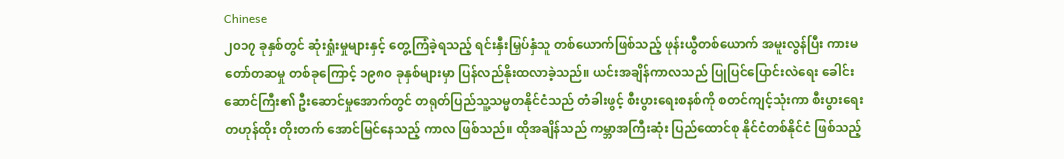Chinese
၂၀၁၇ ခုနှစ်တွင် ဆုံးရှုံးမှုများနှင့် တွေ့ကြံခဲ့ရသည့် ရင်းနှီးမြှပ်နှံသူ တစ်ယောက်ဖြစ်သည့် ဖုန်းယွီတစ်ယောက် အမူးလွန်ပြီး ကားမတော်တဆမှု တစ်ခုကြောင့် ၁၉၈၀ ခုနှစ်များမှာ ပြန်လည်နိုးထလာခဲ့သည်။ ယင်းအချိန်ကာလသည် ပြုပြင်ပြောင်းလဲရေး ခေါင်းဆောင်ကြီး၏ ဦးဆောင်မှုအောက်တွင် တရုတ်ပြည်သူ့သမ္မတနိုင်ငံသည် တံခါးဖွင့် စီးပွားရေးစနစ်ကို စတင်ကျင့်သုံးကာ စီးပွားရေး တဟုန်ထိုး တိုးတက် အောင်မြင်နေသည့် ကာလ ဖြစ်သည်။ ထိုအချိန်သည် ကမ္ဘာအကြီးဆုံး ပြည်ထောင်စု နိုင်ငံတစ်နိုင်ငံ ဖြစ်သည့်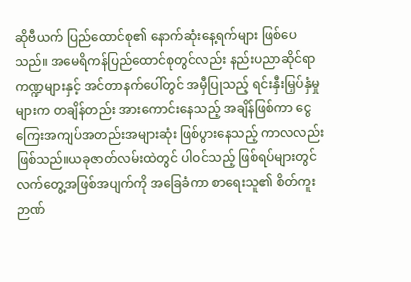ဆိုဗီယက် ပြည်ထောင်စု၏ နောက်ဆုံးနေ့ရက်များ ဖြစ်ပေသည်။ အမေရိကန်ပြည်ထောင်စုတွင်လည်း နည်းပညာဆိုင်ရာကဏ္ဍများနှင့် အင်တာနက်ပေါ်တွင် အမှီပြုသည့် ရင်းနှီးမြှပ်နှံမှုများက တချိန်တည်း အားကောင်းနေသည့် အချိန်ဖြစ်ကာ ငွေကြေးအကျပ်အတည်းအများဆုံး ဖြစ်ပွားနေသည့် ကာလလည်း ဖြစ်သည်။ယခုဇာတ်လမ်းထဲတွင် ပါဝင်သည့် ဖြစ်ရပ်များတွင် လက်တွေ့အဖြစ်အပျက်ကို အခြေခံကာ စာရေးသူ၏ စိတ်ကူးဉာဏ်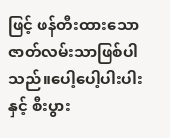ဖြင့် ဖန်တီးထားသော ဇာတ်လမ်းသာဖြစ်ပါသည်။ပေါ့ပေါ့ပါးပါးနှင့် စီးပွား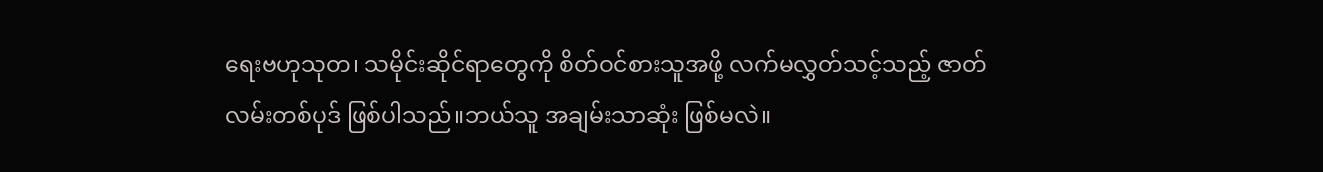ရေးဗဟုသုတ၊ သမိုင်းဆိုင်ရာတွေကို စိတ်ဝင်စားသူအဖို့ လက်မလွှတ်သင့်သည့် ဇာတ်လမ်းတစ်ပုဒ် ဖြစ်ပါသည်။ဘယ်သူ အချမ်းသာဆုံး ဖြစ်မလဲ။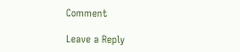Comment

Leave a Reply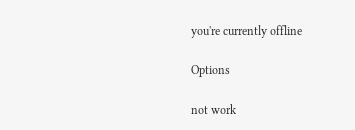you're currently offline

Options

not work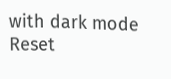with dark mode
Reset